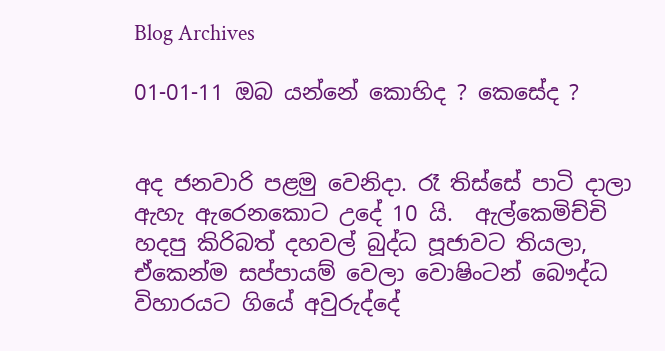Blog Archives

01-01-11 ඔබ යන්නේ කොහිද ? කෙසේද ?


අද ජනවාරි පළමු වෙනිදා. රෑ තිස්සේ පාටි දාලා ඇහැ ඇරෙනකොට උදේ 10 යි.  ඇල්කෙමිච්චි හදපු කිරිබත් දහවල් බුද්ධ පූජාවට තියලා, ඒකෙන්ම සප්පායම් වෙලා වොෂිංටන් බෞද්ධ විහාරයට ගියේ අවුරුද්දේ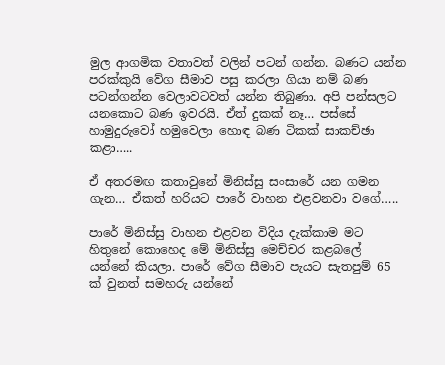මුල ආගමික වතාවත් වලින් පටන් ගන්න. බණට යන්න පරක්කුයි වේග සීමාව පසු කරලා ගියා නම් බණ පටන්ගන්න වෙලාවටවත් යන්න තිබුණා. අපි පන්සලට යනකොට බණ ඉවරයි. ඒත් දුකක් නෑ… පස්සේ හාමුදුරුවෝ හමුවෙලා හොඳ බණ ටිකක් සාකච්ඡා කළා…..

ඒ අතරමඟ කතාවුනේ මිනිස්සු සංසාරේ යන ගමන ගැන… ඒකත් හරියට පාරේ වාහන එළවනවා වගේ…..

පාරේ මිනිස්සු වාහන එළවන විදිය දැක්කාම මට හිතුනේ කොහෙද මේ මිනිස්සු මෙච්චර කළබලේ යන්නේ කියලා. පාරේ වේග සීමාව පැයට සැතපුම් 65 ක් වුනත් සමහරු යන්නේ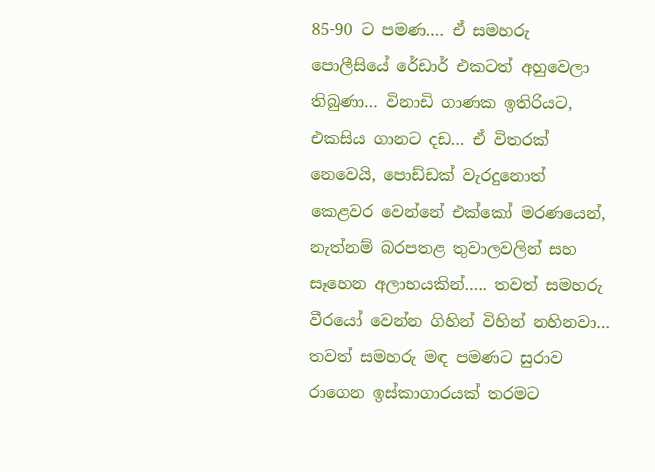85-90 ට පමණ…. ඒ සමහරු පොලීසියේ රේඩාර් එකටත් අහුවෙලා තිබුණා… විනාඩි ගාණක ඉතිරියට, එකසිය ගානට දඩ… ඒ විතරක් නෙවෙයි, පොඩ්ඩක් වැරදුනොත් කෙළවර වෙන්නේ එක්කෝ මරණයෙන්,  නැත්නම් බරපතළ තුවාලවලින් සහ සෑහෙන අලාභයකින්….. තවත් සමහරු වීරයෝ වෙන්න ගිහින් විහින් නහිනවා… තවත් සමහරු මඳ පමණට සුරාව රාගෙන ඉස්කාගාරයක් තරමට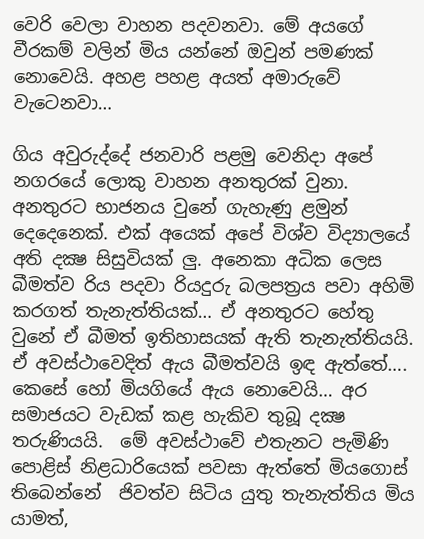වෙරි වෙලා වාහන පදවනවා. මේ අයගේ වීරකම් වලින් මිය යන්නේ ඔවුන් පමණක් නොවෙයි. අහළ පහළ අයත් අමාරුවේ වැටෙනවා…

ගිය අවුරුද්දේ ජනවාරි පළමු වෙනිදා අපේ නගරයේ ලොකු වාහන අනතුරක් වුනා. අනතුරට භාජනය වුනේ ගැහැණු ළමුන් දෙදෙනෙක්. එක් අයෙක් අපේ විශ්ව විද්‍යාලයේ අති දක්‍ෂ සිසුවියක් ලු. අනෙකා අධික ලෙස බීමත්ව රිය පදවා රියදුරු බලපත්‍රය පවා අහිමි කරගත් තැනැත්තියක්… ඒ අනතුරට හේතු වුනේ ඒ බීමත් ඉතිහාසයක් ඇති තැනැත්තියයි. ඒ අවස්ථාවෙදිත් ඇය බීමත්වයි ඉඳ ඇත්තේ…. කෙසේ හෝ මියගියේ ඇය නොවෙයි… අර සමාජයට වැඩක් කළ හැකිව තුබූ දක්‍ෂ තරුණියයි.  මේ අවස්ථාවේ එතැනට පැමිණි පොළිස් නිළධාරියෙක් පවසා ඇත්තේ මියගොස් තිබෙන්නේ  ජිවත්ව සිටිය යුතු තැනැත්තිය මිය යාමත්,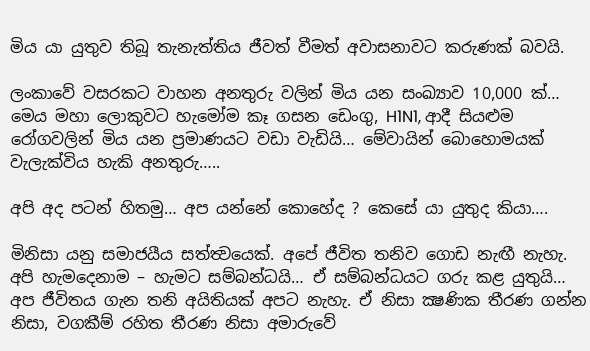මිය යා යුතුව තිබූ තැනැත්තිය ජීවත් වීමත් අවාසනාවට කරුණක් බවයි.

ලංකාවේ වසරකට වාහන අනතුරු වලින් මිය යන සංඛ්‍යාව 10,000 ක්… මෙය මහා ලොකුවට හැමෝම කෑ ගසන ඩෙංගු, H1N1, ආදී සියළුම රෝගවලින් මිය යන ප්‍රමාණයට වඩා වැඩියි… මේවායින් බොහොමයක් වැලැක්විය හැකි අනතුරු…..

අපි අද පටන් හිතමු… අප යන්නේ කොහේද ? කෙසේ යා යුතුද කියා….

මිනිසා යනු සමාජයීය සත්ත්‍වයෙක්. අපේ ජීවිත තනිව ගොඩ නැඟී නැහැ. අපි හැමදෙනාම – හැමට සම්බන්ධයි… ඒ සම්බන්ධයට ගරු කළ යුතුයි… අප ජීවිතය ගැන තනි අයිතියක් අපට නැහැ. ඒ නිසා ක්‍ෂණික තීරණ ගන්න නිසා, වගකීම් රහිත තීරණ නිසා අමාරුවේ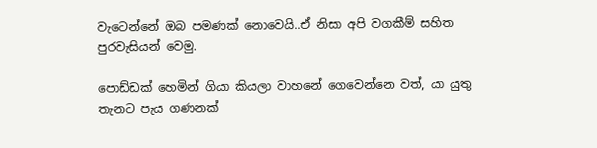වැටෙන්නේ ඔබ පමණක් නොවෙයි..ඒ නිසා අපි වගකීම් සහිත පුරවැසියන් වෙමු.

පොඩ්ඩක් හෙමින් ගියා කියලා වාහනේ ගෙවෙන්නෙ වත්, යා යුතු තැනට පැය ගණනක්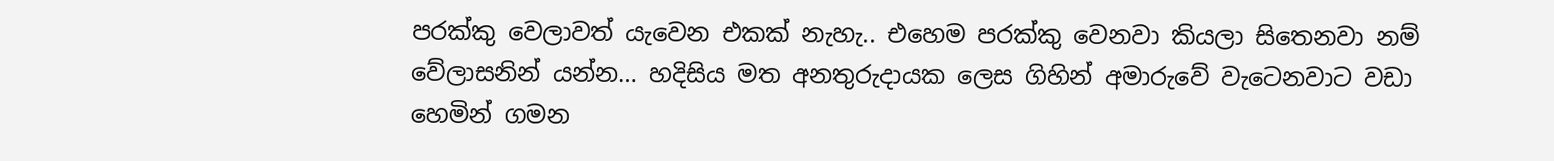පරක්කු වෙලාවත් යැවෙන එකක් නැහැ.. එහෙම පරක්කු වෙනවා කියලා සිතෙනවා නම් වේලාසනින් යන්න… හදිසිය මත අනතුරුදායක ලෙස ගිහින් අමාරුවේ වැටෙනවාට වඩා හෙමින් ගමන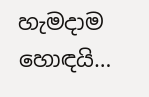හැමදාම හොඳයි…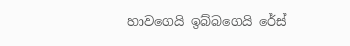හාවගෙයි ඉබ්බගෙයි රේස්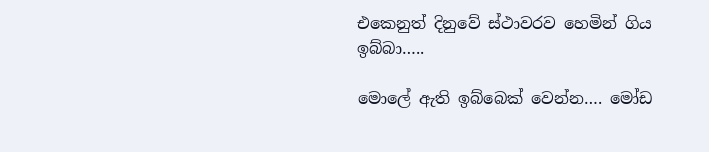එකෙනුත් දිනුවේ ස්ථාවරව හෙමින් ගිය ඉබ්බා…..

මොලේ ඇති ඉබ්බෙක් වෙන්න…. මෝඩ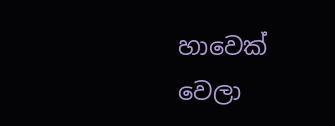හාවෙක් වෙලා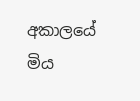අකාලයේ මිය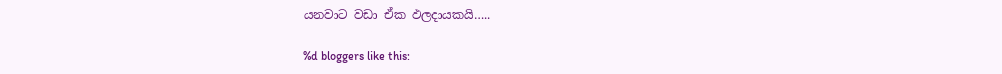යනවාට වඩා ඒක ඵලදායකයි…..

%d bloggers like this: